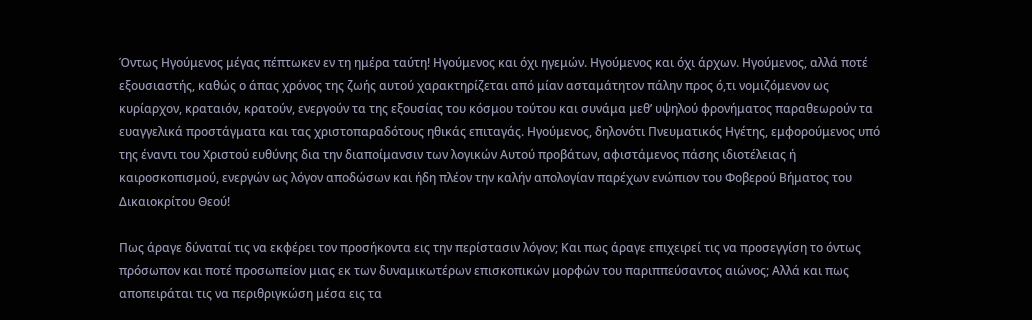Όντως Ηγούμενος μέγας πέπτωκεν εν τη ημέρα ταύτη! Ηγούμενος και όχι ηγεμών. Ηγούμενος και όχι άρχων. Ηγούμενος, αλλά ποτέ εξουσιαστής, καθώς ο άπας χρόνος της ζωής αυτού χαρακτηρίζεται από μίαν ασταμάτητον πάλην προς ό,τι νομιζόμενον ως κυρίαρχον, κραταιόν, κρατούν, ενεργούν τα της εξουσίας του κόσμου τούτου και συνάμα μεθ’ υψηλού φρονήματος παραθεωρούν τα ευαγγελικά προστάγματα και τας χριστοπαραδότους ηθικάς επιταγάς. Ηγούμενος, δηλονότι Πνευματικός Ηγέτης, εμφορούμενος υπό της έναντι του Χριστού ευθύνης δια την διαποίμανσιν των λογικών Αυτού προβάτων, αφιστάμενος πάσης ιδιοτέλειας ή καιροσκοπισμού, ενεργών ως λόγον αποδώσων και ήδη πλέον την καλήν απολογίαν παρέχων ενώπιον του Φοβερού Βήματος του Δικαιοκρίτου Θεού!

Πως άραγε δύναταί τις να εκφέρει τον προσήκοντα εις την περίστασιν λόγον; Και πως άραγε επιχειρεί τις να προσεγγίση το όντως πρόσωπον και ποτέ προσωπείον μιας εκ των δυναμικωτέρων επισκοπικών μορφών του παριππεύσαντος αιώνος; Αλλά και πως αποπειράται τις να περιθριγκώση μέσα εις τα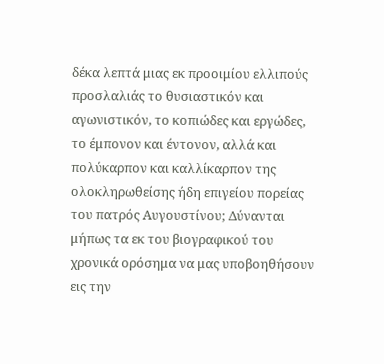δέκα λεπτά μιας εκ προοιμίου ελλιπούς προσλαλιάς το θυσιαστικόν και αγωνιστικόν, το κοπιώδες και εργώδες, το έμπονον και έντονον, αλλά και πολύκαρπον και καλλίκαρπον της ολοκληρωθείσης ήδη επιγείου πορείας του πατρός Αυγουστίνου; Δύνανται μήπως τα εκ του βιογραφικού του χρονικά ορόσημα να μας υποβοηθήσουν εις την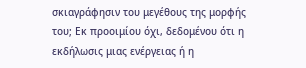σκιαγράφησιν του μεγέθους της μορφής του; Εκ προοιμίου όχι, δεδομένου ότι η εκδήλωσις μιας ενέργειας ή η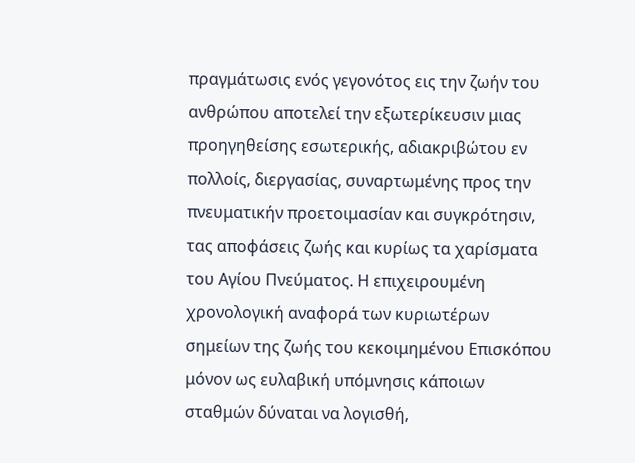πραγμάτωσις ενός γεγονότος εις την ζωήν του ανθρώπου αποτελεί την εξωτερίκευσιν μιας προηγηθείσης εσωτερικής, αδιακριβώτου εν πολλοίς, διεργασίας, συναρτωμένης προς την πνευματικήν προετοιμασίαν και συγκρότησιν, τας αποφάσεις ζωής και κυρίως τα χαρίσματα του Αγίου Πνεύματος. Η επιχειρουμένη χρονολογική αναφορά των κυριωτέρων σημείων της ζωής του κεκοιμημένου Επισκόπου μόνον ως ευλαβική υπόμνησις κάποιων σταθμών δύναται να λογισθή,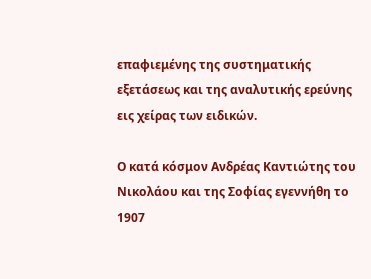επαφιεμένης της συστηματικής εξετάσεως και της αναλυτικής ερεύνης εις χείρας των ειδικών.

Ο κατά κόσμον Ανδρέας Καντιώτης του Νικολάου και της Σοφίας εγεννήθη το 1907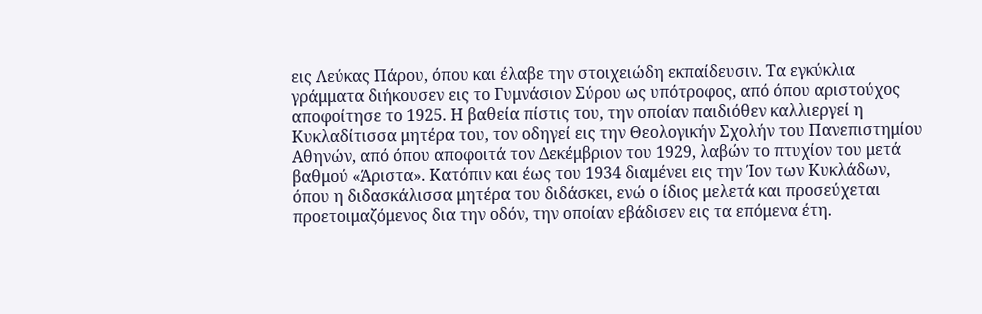εις Λεύκας Πάρου, όπου και έλαβε την στοιχειώδη εκπαίδευσιν. Τα εγκύκλια γράμματα διήκουσεν εις το Γυμνάσιον Σύρου ως υπότροφος, από όπου αριστούχος αποφοίτησε το 1925. Η βαθεία πίστις του, την οποίαν παιδιόθεν καλλιεργεί η Κυκλαδίτισσα μητέρα του, τον οδηγεί εις την Θεολογικήν Σχολήν του Πανεπιστημίου Αθηνών, από όπου αποφοιτά τον Δεκέμβριον του 1929, λαβών το πτυχίον του μετά βαθμού «Άριστα». Κατόπιν και έως του 1934 διαμένει εις την Ίον των Κυκλάδων, όπου η διδασκάλισσα μητέρα του διδάσκει, ενώ ο ίδιος μελετά και προσεύχεται προετοιμαζόμενος δια την οδόν, την οποίαν εβάδισεν εις τα επόμενα έτη.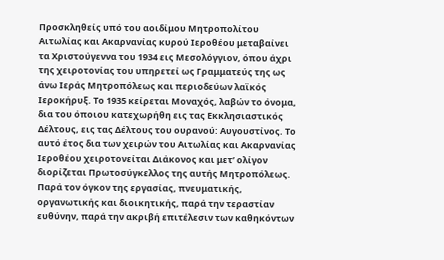Προσκληθείς υπό του αοιδίμου Μητροπολίτου Αιτωλίας και Ακαρνανίας κυρού Ιεροθέου μεταβαίνει τα Χριστούγεννα του 1934 εις Μεσολόγγιον, όπου άχρι της χειροτονίας του υπηρετεί ως Γραμματεύς της ως άνω Ιεράς Μητροπόλεως και περιοδεύων λαϊκός Ιεροκήρυξ. Το 1935 κείρεται Μοναχός, λαβών το όνομα, δια του όποιου κατεχωρήθη εις τας Εκκλησιαστικός Δέλτους, εις τας Δέλτους του ουρανού: Αυγουστίνος. Το αυτό έτος δια των χειρών του Αιτωλίας και Ακαρνανίας Ιεροθέου χειροτονείται Διάκονος και μετ’ ολίγον διορίζεται Πρωτοσύγκελλος της αυτής Μητροπόλεως. Παρά τον όγκον της εργασίας, πνευματικής, οργανωτικής και διοικητικής, παρά την τεραστίαν ευθύνην, παρά την ακριβή επιτέλεσιν των καθηκόντων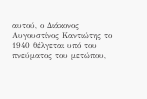αυτού, ο Διάκονος Αυγουστίνος Καντιώτης το 1940 θέλγεται υπό του πνεύματος του μετώπου,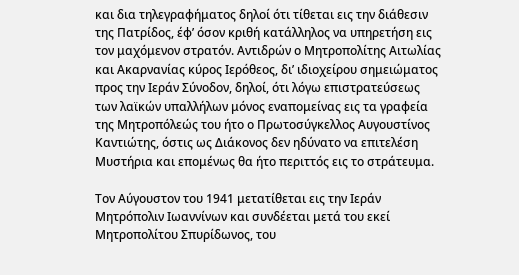και δια τηλεγραφήματος δηλοί ότι τίθεται εις την διάθεσιν της Πατρίδος, έφ’ όσον κριθή κατάλληλος να υπηρετήση εις τον μαχόμενον στρατόν. Αντιδρών ο Μητροπολίτης Αιτωλίας και Ακαρνανίας κύρος Ιερόθεος, δι’ ιδιοχείρου σημειώματος προς την Ιεράν Σύνοδον, δηλοί, ότι λόγω επιστρατεύσεως των λαϊκών υπαλλήλων μόνος εναπομείνας εις τα γραφεία της Μητροπόλεώς του ήτο ο Πρωτοσύγκελλος Αυγουστίνος Καντιώτης, όστις ως Διάκονος δεν ηδύνατο να επιτελέση Μυστήρια και επομένως θα ήτο περιττός εις το στράτευμα.

Τον Αύγουστον του 1941 μετατίθεται εις την Ιεράν Μητρόπολιν Ιωαννίνων και συνδέεται μετά του εκεί Μητροπολίτου Σπυρίδωνος, του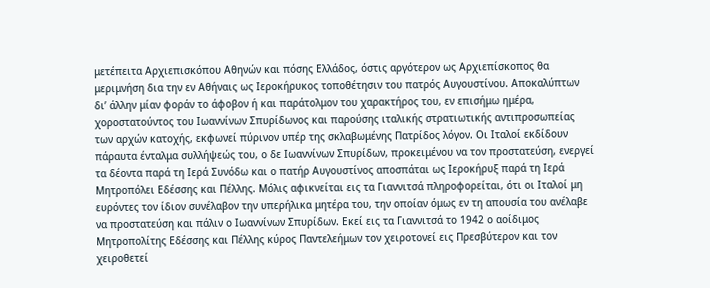μετέπειτα Αρχιεπισκόπου Αθηνών και πόσης Ελλάδος, όστις αργότερον ως Αρχιεπίσκοπος θα μεριμνήση δια την εν Αθήναις ως Ιεροκήρυκος τοποθέτησιν του πατρός Αυγουστίνου. Αποκαλύπτων δι’ άλλην μίαν φοράν το άφοβον ή και παράτολμον του χαρακτήρος του, εν επισήμω ημέρα, χοροστατούντος του Ιωαννίνων Σπυρίδωνος και παρούσης ιταλικής στρατιωτικής αντιπροσωπείας των αρχών κατοχής, εκφωνεί πύρινον υπέρ της σκλαβωμένης Πατρίδος λόγον. Oι Ιταλοί εκδίδουν πάραυτα ένταλμα συλλήψεώς του, ο δε Ιωαννίνων Σπυρίδων, προκειμένου να τον προστατεύση, ενεργεί τα δέοντα παρά τη Ιερά Συνόδω και ο πατήρ Αυγουστίνος αποσπάται ως Ιεροκήρυξ παρά τη Ιερά Μητροπόλει Εδέσσης και Πέλλης. Μόλις αφικνείται εις τα Γιαννιτσά πληροφορείται, ότι οι Ιταλοί μη ευρόντες τον ίδιον συνέλαβον την υπερήλικα μητέρα του, την οποίαν όμως εν τη απουσία του ανέλαβε να προστατεύση και πάλιν ο Ιωαννίνων Σπυρίδων. Εκεί εις τα Γιαννιτσά το 1942 ο αοίδιμος Μητροπολίτης Εδέσσης και Πέλλης κύρος Παντελεήμων τον χειροτονεί εις Πρεσβύτερον και τον χειροθετεί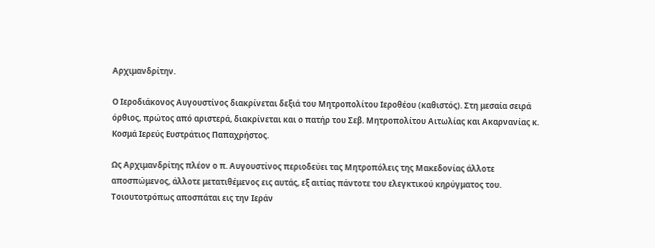Αρχιμανδρίτην.

Ο Ιεροδιάκονος Αυγουστίνος διακρίνεται δεξιά του Μητροπολίτου Ιεροθέου (καθιστός). Στη μεσαία σειρά όρθιος, πρώτος από αριστερά, διακρίνεται και ο πατήρ του Σεβ. Μητροπολίτου Αιτωλίας και Ακαρνανίας κ. Κοσμά Ιερεύς Ευστράτιος Παπαχρήστος.

Ως Αρχιμανδρίτης πλέον ο π. Αυγουστίνος περιοδεύει τας Μητροπόλεις της Μακεδονίας άλλοτε αποσπώμενος, άλλοτε μετατιθέμενος εις αυτάς, εξ αιτίας πάντοτε του ελεγκτικού κηρύγματος του. Τοιουτοτρόπως αποσπάται εις την Ιεράν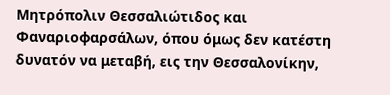Μητρόπολιν Θεσσαλιώτιδος και Φαναριοφαρσάλων, όπου όμως δεν κατέστη δυνατόν να μεταβή, εις την Θεσσαλονίκην,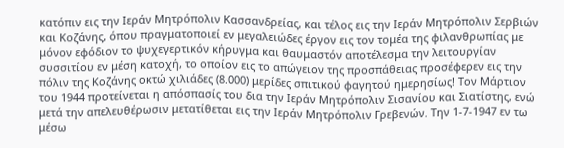κατόπιν εις την Ιεράν Μητρόπολιν Κασσανδρείας, και τέλος εις την Ιεράν Μητρόπολιν Σερβιών και Κοζάνης, όπου πραγματοποιεί εν μεγαλειώδες έργον εις τον τομέα της φιλανθρωπίας με μόνον εφόδιον το ψυχεγερτικόν κήρυγμα και θαυμαστόν αποτέλεσμα την λειτουργίαν συσσιτίου εν μέση κατοχή, το οποίον εις το απώγειον της προσπάθειας προσέφερεν εις την πόλιν της Κοζάνης οκτώ χιλιάδες (8.000) μερίδες σπιτικού φαγητού ημερησίως! Τον Μάρτιον του 1944 προτείνεται η απόσπασίς του δια την Ιεράν Μητρόπολιν Σισανίου και Σιατίστης, ενώ μετά την απελευθέρωσιν μετατίθεται εις την Ιεράν Μητρόπολιν Γρεβενών. Την 1-7-1947 εν τω μέσω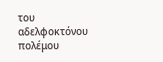του αδελφοκτόνου πολέμου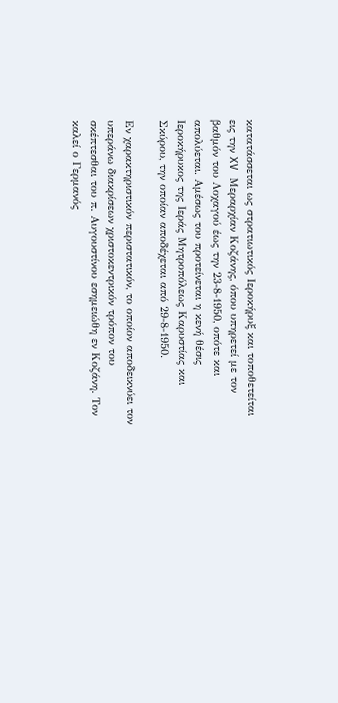κατατάσσεται ως στρατιωτικός Ιεροκήρυξ και τοποθετείται εις την XV Μεραρχίαν Κοζάνης, όπου υπηρετεί με τον βαθμόν του Λοχαγού έως την 23-8-1950, οπότε και απολύεται. Αμέσως του προτείνεται η κενή θέσις Ιεροκήρυκος της Ιεράς Μητροπόλεως Καρυστίας και Σκύρου, την οποίαν αποδέχεται από 29-8-1950.

Εν χαρακτηριστικόν περιστατικόν, το οποίον αποδεικνύει τον υπεράνω διακρίσεων χριστοκεντρικόν τρόπον του σκέπτεσθαι του π. Αυγουστίνου εσημειώθη εν Κοζάνη. Τον καλεί ο Γερμανός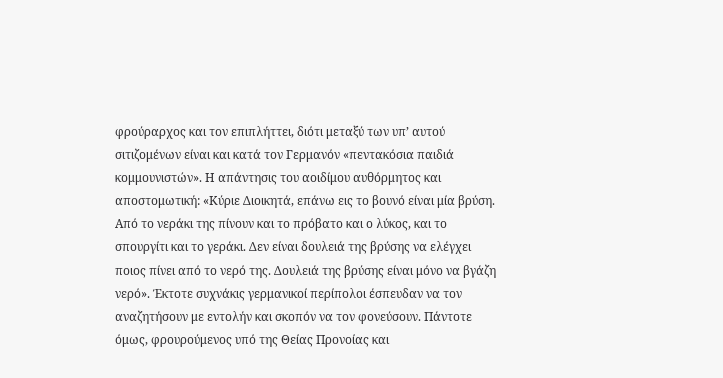φρούραρχος και τον επιπλήττει, διότι μεταξύ των υπ’ αυτού σιτιζομένων είναι και κατά τον Γερμανόν «πεντακόσια παιδιά κομμουνιστών». Η απάντησις του αοιδίμου αυθόρμητος και αποστομωτική: «Κύριε Διοικητά, επάνω εις το βουνό είναι μία βρύση. Από το νεράκι της πίνουν και το πρόβατο και ο λύκος, και το σπουργίτι και το γεράκι. Δεν είναι δουλειά της βρύσης να ελέγχει ποιος πίνει από το νερό της. Δουλειά της βρύσης είναι μόνο να βγάζη νερό». Έκτοτε συχνάκις γερμανικοί περίπολοι έσπευδαν να τον αναζητήσουν με εντολήν και σκοπόν να τον φονεύσουν. Πάντοτε όμως, φρουρούμενος υπό της Θείας Προνοίας και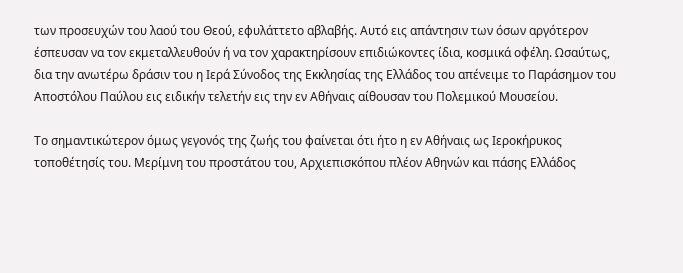των προσευχών του λαού του Θεού, εφυλάττετο αβλαβής. Αυτό εις απάντησιν των όσων αργότερον έσπευσαν να τον εκμεταλλευθούν ή να τον χαρακτηρίσουν επιδιώκοντες ίδια, κοσμικά οφέλη. Ωσαύτως, δια την ανωτέρω δράσιν του η Ιερά Σύνοδος της Εκκλησίας της Ελλάδος του απένειμε το Παράσημον του Αποστόλου Παύλου εις ειδικήν τελετήν εις την εν Αθήναις αίθουσαν του Πολεμικού Μουσείου.

Το σημαντικώτερον όμως γεγονός της ζωής του φαίνεται ότι ήτο η εν Αθήναις ως Ιεροκήρυκος τοποθέτησίς του. Μερίμνη του προστάτου του, Αρχιεπισκόπου πλέον Αθηνών και πάσης Ελλάδος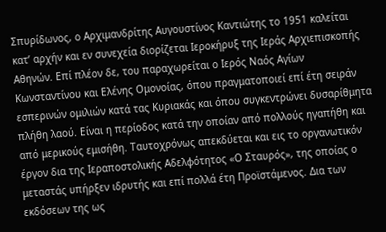Σπυρίδωνος, ο Αρχιμανδρίτης Αυγουστίνος Καντιώτης το 1951 καλείται κατ’ αρχήν και εν συνεχεία διορίζεται Ιεροκήρυξ της Ιεράς Αρχιεπισκοπής Αθηνών. Επί πλέον δε, του παραχωρείται ο Ιερός Ναός Αγίων Κωνσταντίνου και Ελένης Ομονοίας, όπου πραγματοποιεί επί έτη σειράν εσπερινών ομιλιών κατά τας Κυριακάς και όπου συγκεντρώνει δυσαρίθμητα πλήθη λαού. Είναι η περίοδος κατά την οποίαν από πολλούς ηγαπήθη και από μερικούς εμισήθη. Ταυτοχρόνως απεκδύεται και εις το οργανωτικόν έργον δια της Ιεραποστολικής Αδελφότητος «Ο Σταυρός», της οποίας ο μεταστάς υπήρξεν ιδρυτής και επί πολλά έτη Προϊστάμενος. Δια των εκδόσεων της ως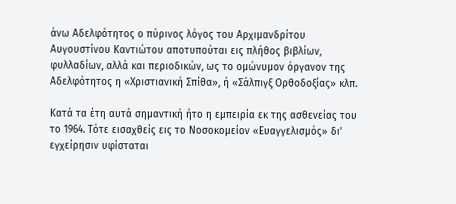άνω Αδελφότητος ο πύρινος λόγος του Αρχιμανδρίτου Αυγουστίνου Καντιώτου αποτυπούται εις πλήθος βιβλίων, φυλλαδίων, αλλά και περιοδικών, ως το ομώνυμον όργανον της Αδελφότητος η «Χριστιανική Σπίθα», ή «Σάλπιγξ Ορθοδοξίας» κλπ.

Κατά τα έτη αυτά σημαντική ήτο η εμπειρία εκ της ασθενείας του το 1964. Τότε εισαχθείς εις το Νοσοκομείον «Ευαγγελισμός» δι’ εγχείρησιν υφίσταται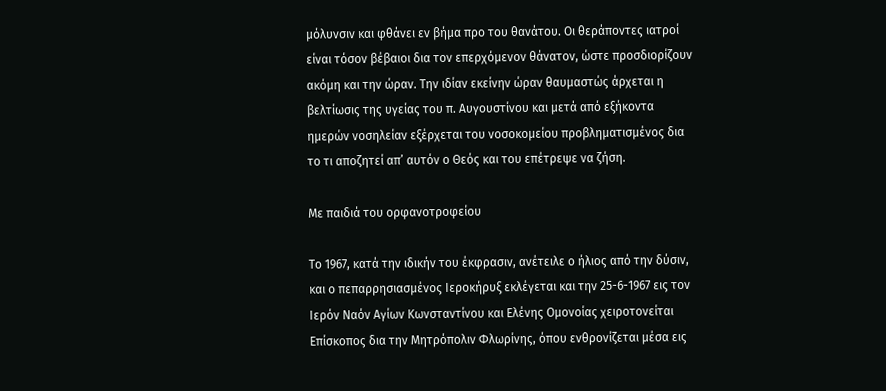μόλυνσιν και φθάνει εν βήμα προ του θανάτου. Οι θεράποντες ιατροί είναι τόσον βέβαιοι δια τον επερχόμενον θάνατον, ώστε προσδιορίζουν ακόμη και την ώραν. Την ιδίαν εκείνην ώραν θαυμαστώς άρχεται η βελτίωσις της υγείας του π. Αυγουστίνου και μετά από εξήκοντα ημερών νοσηλείαν εξέρχεται του νοσοκομείου προβληματισμένος δια το τι αποζητεί απ’ αυτόν ο Θεός και του επέτρεψε να ζήση.

Με παιδιά του ορφανοτροφείου

Το 1967, κατά την ιδικήν του έκφρασιν, ανέτειλε ο ήλιος από την δύσιν, και ο πεπαρρησιασμένος Ιεροκήρυξ εκλέγεται και την 25-6-1967 εις τον Ιερόν Ναόν Αγίων Κωνσταντίνου και Ελένης Ομονοίας χειροτονείται Επίσκοπος δια την Μητρόπολιν Φλωρίνης, όπου ενθρονίζεται μέσα εις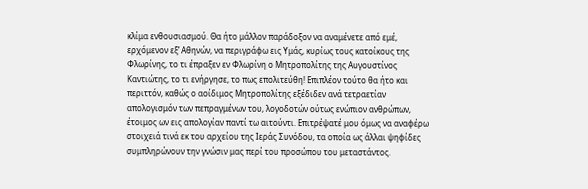κλίμα ενθουσιασμού. Θα ήτο μάλλον παράδοξον να αναμένετε από εμέ, ερχόμενον εξ’ Αθηνών, να περιγράφω εις Υμάς, κυρίως τους κατοίκους της Φλωρίνης, το τι έπραξεν εν Φλωρίνη ο Μητροπολίτης της Αυγουστίνος Καντιώτης, το τι ενήργησε, το πως επολιτεύθη! Επιπλέον τούτο θα ήτο και περιττόν, καθώς ο αοίδιμος Μητροπολίτης εξέδιδεν ανά τετραετίαν απολογισμόν των πεπραγμένων του, λογοδοτών ούτως ενώπιον ανθρώπων, έτοιμος ων εις απολογίαν παντί τω αιτούντι. Επιτρέψατέ μου όμως να αναφέρω στοιχειά τινά εκ του αρχείου της Ιεράς Συνόδου, τα οποία ως άλλαι ψηφίδες συμπληρώνουν την γνώσιν μας περί του προσώπου του μεταστάντος.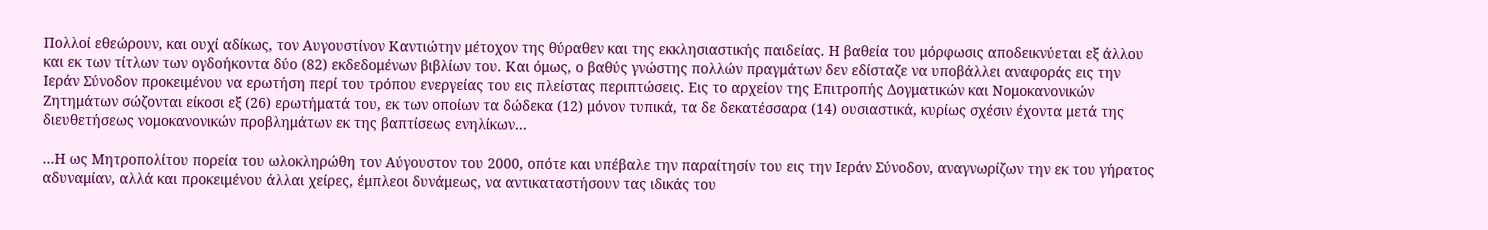Πολλοί εθεώρουν, και ουχί αδίκως, τον Αυγουστίνον Καντιώτην μέτοχον της θύραθεν και της εκκλησιαστικής παιδείας. Η βαθεία του μόρφωσις αποδεικνύεται εξ άλλου και εκ των τίτλων των ογδοήκοντα δύο (82) εκδεδομένων βιβλίων του. Και όμως, ο βαθύς γνώστης πολλών πραγμάτων δεν εδίσταζε να υποβάλλει αναφοράς εις την Ιεράν Σύνοδον προκειμένου να ερωτήση περί του τρόπου ενεργείας του εις πλείστας περιπτώσεις. Εις το αρχείον της Επιτροπής Δογματικών και Νομοκανονικών Ζητημάτων σώζονται είκοσι εξ (26) ερωτήματά του, εκ των οποίων τα δώδεκα (12) μόνον τυπικά, τα δε δεκατέσσαρα (14) ουσιαστικά, κυρίως σχέσιν έχοντα μετά της διευθετήσεως νομοκανονικών προβλημάτων εκ της βαπτίσεως ενηλίκων…

…Η ως Μητροπολίτου πορεία του ωλοκληρώθη τον Αύγουστον του 2000, οπότε και υπέβαλε την παραίτησίν του εις την Ιεράν Σύνοδον, αναγνωρίζων την εκ του γήρατος αδυναμίαν, αλλά και προκειμένου άλλαι χείρες, έμπλεοι δυνάμεως, να αντικαταστήσουν τας ιδικάς του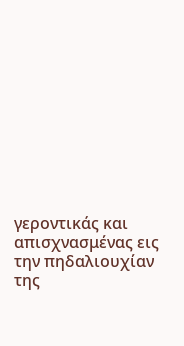γεροντικάς και απισχνασμένας εις την πηδαλιουχίαν της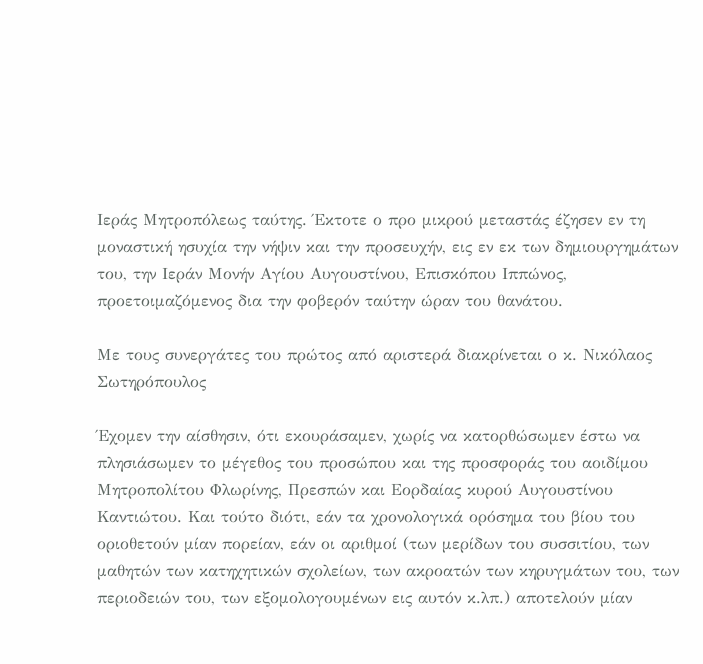Ιεράς Μητροπόλεως ταύτης. Έκτοτε ο προ μικρού μεταστάς έζησεν εν τη μοναστική ησυχία την νήψιν και την προσευχήν, εις εν εκ των δημιουργημάτων του, την Ιεράν Μονήν Αγίου Αυγουστίνου, Επισκόπου Ιππώνος, προετοιμαζόμενος δια την φοβερόν ταύτην ώραν του θανάτου.

Με τους συνεργάτες του πρώτος από αριστερά διακρίνεται ο κ. Νικόλαος Σωτηρόπουλος

Έχομεν την αίσθησιν, ότι εκουράσαμεν, χωρίς να κατορθώσωμεν έστω να πλησιάσωμεν το μέγεθος του προσώπου και της προσφοράς του αοιδίμου Μητροπολίτου Φλωρίνης, Πρεσπών και Εορδαίας κυρού Αυγουστίνου Καντιώτου. Και τούτο διότι, εάν τα χρονολογικά ορόσημα του βίου του οριοθετούν μίαν πορείαν, εάν οι αριθμοί (των μερίδων του συσσιτίου, των μαθητών των κατηχητικών σχολείων, των ακροατών των κηρυγμάτων του, των περιοδειών του, των εξομολογουμένων εις αυτόν κ.λπ.) αποτελούν μίαν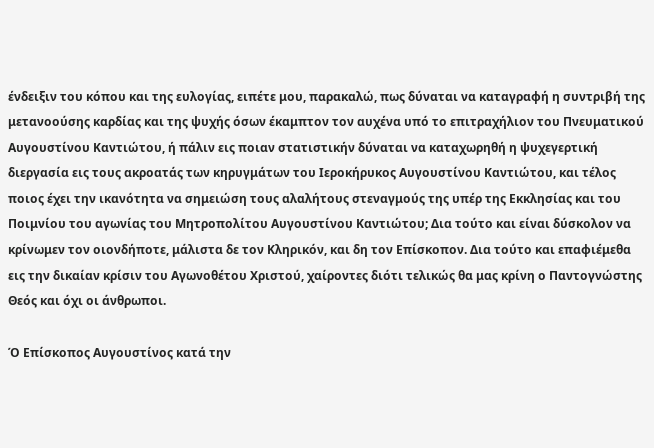ένδειξιν του κόπου και της ευλογίας, ειπέτε μου, παρακαλώ, πως δύναται να καταγραφή η συντριβή της μετανοούσης καρδίας και της ψυχής όσων έκαμπτον τον αυχένα υπό το επιτραχήλιον του Πνευματικού Αυγουστίνου Καντιώτου, ή πάλιν εις ποιαν στατιστικήν δύναται να καταχωρηθή η ψυχεγερτική διεργασία εις τους ακροατάς των κηρυγμάτων του Ιεροκήρυκος Αυγουστίνου Καντιώτου, και τέλος ποιος έχει την ικανότητα να σημειώση τους αλαλήτους στεναγμούς της υπέρ της Εκκλησίας και του Ποιμνίου του αγωνίας του Μητροπολίτου Αυγουστίνου Καντιώτου; Δια τούτο και είναι δύσκολον να κρίνωμεν τον οιονδήποτε, μάλιστα δε τον Κληρικόν, και δη τον Επίσκοπον. Δια τούτο και επαφιέμεθα εις την δικαίαν κρίσιν του Αγωνοθέτου Χριστού, χαίροντες διότι τελικώς θα μας κρίνη ο Παντογνώστης Θεός και όχι οι άνθρωποι.

Ό Επίσκοπος Αυγουστίνος κατά την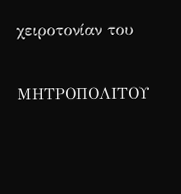χειροτονίαν του

ΜΗΤΡΟΠΟΛΙΤΟΥ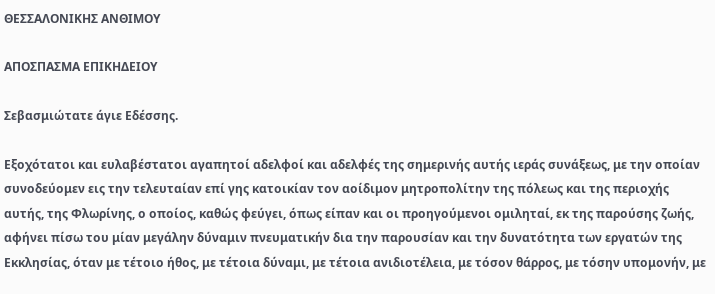ΘΕΣΣΑΛΟΝΙΚΗΣ ΑΝΘΙΜΟΥ

ΑΠΟΣΠΑΣΜΑ ΕΠΙΚΗΔΕΙΟΥ

Σεβασμιώτατε άγιε Εδέσσης.

Εξοχότατοι και ευλαβέστατοι αγαπητοί αδελφοί και αδελφές της σημερινής αυτής ιεράς συνάξεως, με την οποίαν συνοδεύομεν εις την τελευταίαν επί γης κατοικίαν τον αοίδιμον μητροπολίτην της πόλεως και της περιοχής αυτής, της Φλωρίνης, ο οποίος, καθώς φεύγει, όπως είπαν και οι προηγούμενοι ομιληταί, εκ της παρούσης ζωής, αφήνει πίσω του μίαν μεγάλην δύναμιν πνευματικήν δια την παρουσίαν και την δυνατότητα των εργατών της Εκκλησίας, όταν με τέτοιο ήθος, με τέτοια δύναμι, με τέτοια ανιδιοτέλεια, με τόσον θάρρος, με τόσην υπομονήν, με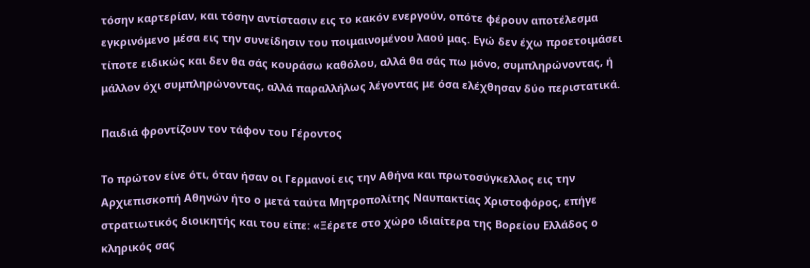τόσην καρτερίαν, και τόσην αντίστασιν εις το κακόν ενεργούν, οπότε φέρουν αποτέλεσμα εγκρινόμενο μέσα εις την συνείδησιν του ποιμαινομένου λαού μας. Εγώ δεν έχω προετοιμάσει τίποτε ειδικώς και δεν θα σάς κουράσω καθόλου, αλλά θα σάς πω μόνο, συμπληρώνοντας, ή μάλλον όχι συμπληρώνοντας, αλλά παραλλήλως λέγοντας με όσα ελέχθησαν δύο περιστατικά.

Παιδιά φροντίζουν τον τάφον του Γέροντος

Το πρώτον είνε ότι, όταν ήσαν οι Γερμανοί εις την Αθήνα και πρωτοσύγκελλος εις την Αρχιεπισκοπή Αθηνών ήτο ο μετά ταύτα Μητροπολίτης Ναυπακτίας Χριστοφόρος, επήγε στρατιωτικός διοικητής και του είπε: «Ξέρετε στο χώρο ιδιαίτερα της Βορείου Ελλάδος ο κληρικός σας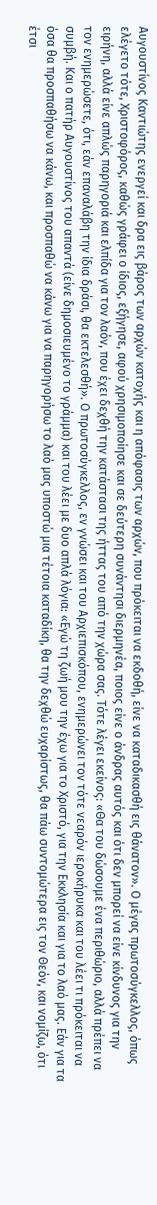Αυγουστίνος Καντιώτης ενεργεί και δρα εις βάρος των αρχών κατοχής και η απόφασις των αρχών, που πρόκειται να εκδοθή, είνε να καταδικασθή εις θάνατον». Ο μέγας πρωτοσύγκελλος, όπως ελέγετο τότε, Χριστοφόρος, καθώς γράφει ο ίδιος, εξήγησε, αφού χρησιμοποίησε και σε δεύτερη συνάντησι διερμηνέα, ποιος είνε ο άνδρας αυτός και ότι δεν μπορεί να είνε κίνδυνος για την ειρήνη, αλλά είνε απλώς παρηγοριά και ελπίδα για τον λαόν, που έχει δεχθή την κατάστασι της ήττας του από την χώρα σας. Τότε λέγει εκείνος: «Θα του δώσουμε ένα περιθώριο, αλλά πρέπει να τον ενημερώσετε, ότι, εάν επαναλάβη την ίδια δράσι, θα εκτελεσθή». Ο πρωτοσύγκελλος, εν γνώσει και του Αρχιεπισκόπου, ενημερώνει τον τότε νεαρόν ιεροκήρυκα και του λέει τι πρόκειται να συμβή. Και ο πατήρ Αυγουστίνος του απαντά (είνε δημοσιευμένο το γράμμα) και του λέει με δυο απλά λόγια: «Εγώ τη ζωή μου την έχω για το Χριστό, για την Εκκλησία και για το λαό μας. Εάν για τα όσα θα προσπαθήσω να κάνω, και προσπαθώ να κάνω για να παρηγορήσω το λαό μας υποστώ μια τέτοια καταδίκη, θα την δεχθώ ευχαρίστως, θα πάω συντομώτερα εις τον Θεόν, και νομίζω, ότι έτσι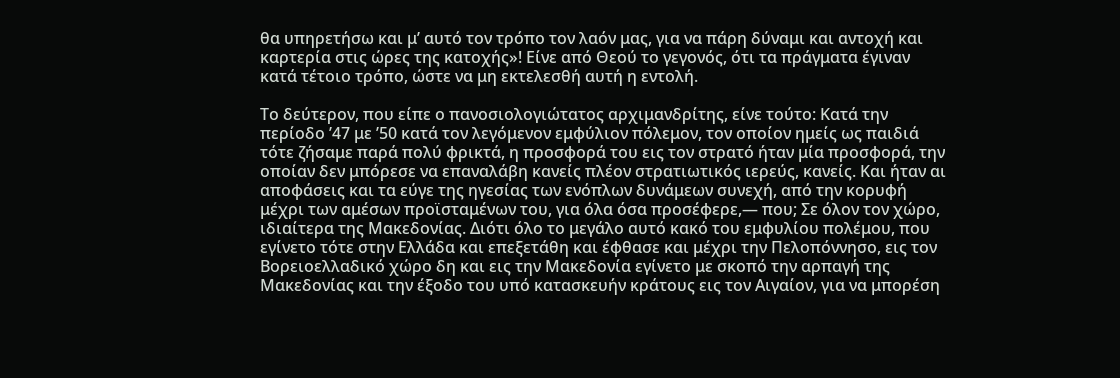θα υπηρετήσω και μ’ αυτό τον τρόπο τον λαόν μας, για να πάρη δύναμι και αντοχή και καρτερία στις ώρες της κατοχής»! Είνε από Θεού το γεγονός, ότι τα πράγματα έγιναν κατά τέτοιο τρόπο, ώστε να μη εκτελεσθή αυτή η εντολή.

Το δεύτερον, που είπε ο πανοσιολογιώτατος αρχιμανδρίτης, είνε τούτο: Κατά την περίοδο ’47 με ’50 κατά τον λεγόμενον εμφύλιον πόλεμον, τον οποίον ημείς ως παιδιά τότε ζήσαμε παρά πολύ φρικτά, η προσφορά του εις τον στρατό ήταν μία προσφορά, την οποίαν δεν μπόρεσε να επαναλάβη κανείς πλέον στρατιωτικός ιερεύς, κανείς. Και ήταν αι αποφάσεις και τα εύγε της ηγεσίας των ενόπλων δυνάμεων συνεχή, από την κορυφή μέχρι των αμέσων προϊσταμένων του, για όλα όσα προσέφερε,— που; Σε όλον τον χώρο, ιδιαίτερα της Μακεδονίας. Διότι όλο το μεγάλο αυτό κακό του εμφυλίου πολέμου, που εγίνετο τότε στην Ελλάδα και επεξετάθη και έφθασε και μέχρι την Πελοπόννησο, εις τον Βορειοελλαδικό χώρο δη και εις την Μακεδονία εγίνετο με σκοπό την αρπαγή της Μακεδονίας και την έξοδο του υπό κατασκευήν κράτους εις τον Αιγαίον, για να μπορέση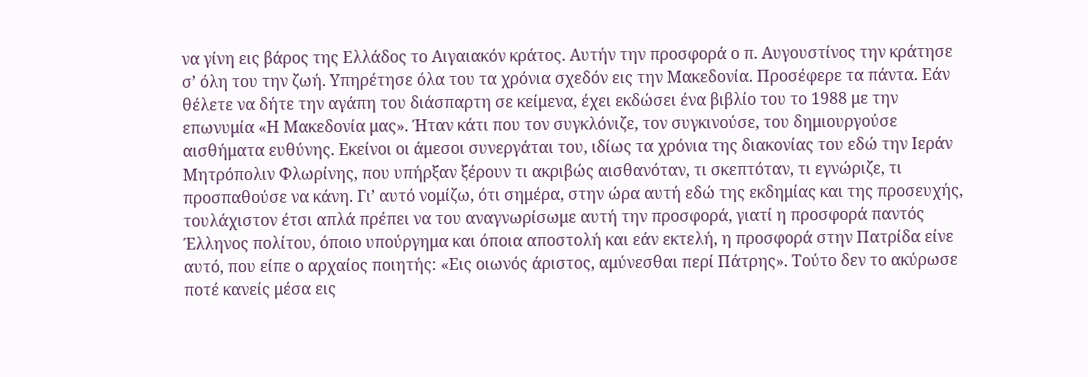να γίνη εις βάρος της Ελλάδος το Αιγαιακόν κράτος. Αυτήν την προσφορά ο π. Αυγουστίνος την κράτησε σ’ όλη του την ζωή. Υπηρέτησε όλα του τα χρόνια σχεδόν εις την Μακεδονία. Προσέφερε τα πάντα. Εάν θέλετε να δήτε την αγάπη του διάσπαρτη σε κείμενα, έχει εκδώσει ένα βιβλίο του το 1988 με την επωνυμία «Η Μακεδονία μας». Ήταν κάτι που τον συγκλόνιζε, τον συγκινούσε, του δημιουργούσε αισθήματα ευθύνης. Εκείνοι οι άμεσοι συνεργάται του, ιδίως τα χρόνια της διακονίας του εδώ την Ιεράν Μητρόπολιν Φλωρίνης, που υπήρξαν ξέρουν τι ακριβώς αισθανόταν, τι σκεπτόταν, τι εγνώριζε, τι προσπαθούσε να κάνη. Γι’ αυτό νομίζω, ότι σημέρα, στην ώρα αυτή εδώ της εκδημίας και της προσευχής, τουλάχιστον έτσι απλά πρέπει να του αναγνωρίσωμε αυτή την προσφορά, γιατί η προσφορά παντός Έλληνος πολίτου, όποιο υπούργημα και όποια αποστολή και εάν εκτελή, η προσφορά στην Πατρίδα είνε αυτό, που είπε ο αρχαίος ποιητής: «Εις οιωνός άριστος, αμύνεσθαι περί Πάτρης». Τούτο δεν το ακύρωσε ποτέ κανείς μέσα εις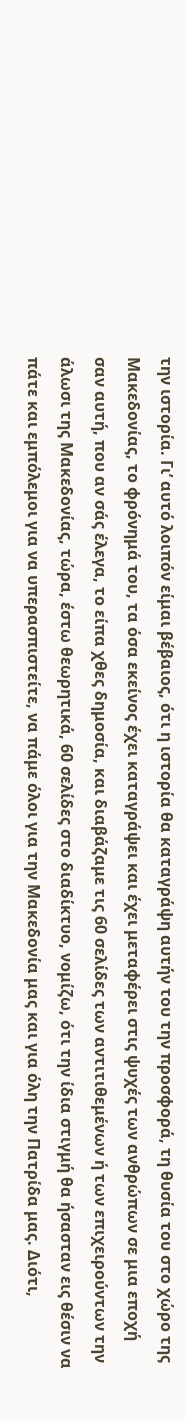την ιστορία. Γι’ αυτό λοιπόν είμαι βέβαιος, ότι η ιστορία θα καταγράψη αυτήν του την προσφορά, τη θυσία του στο χώρο της Μακεδονίας, το φρόνημά του, τα όσα εκείνος έχει καταγράψει και έχει μεταφέρει στις ψυχές των ανθρώπων σε μια εποχή σαν αυτή, που αν σάς έλεγα, το είπα χθες δημοσία, και διαβάζαμε τις 60 σελίδες των αντιτιθεμένων ή των επιχειρούντων την άλωσι της Μακεδονίας, τώρα, έστω θεωρητικά, 60 σελίδες στο διαδίκτυο, νομίζω, ότι την ίδια στιγμή θα ήσασταν εις θέσιν να πάτε και εμπόλεμοι για να υπερασπιστείτε, να πάμε όλοι για την Μακεδονία μας και για όλη την Πατρίδα μας. Διότι,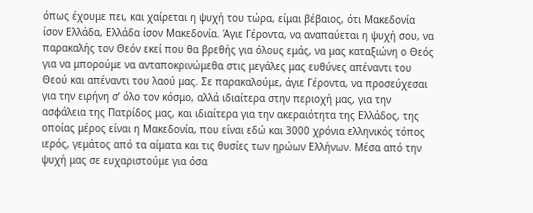όπως έχουμε πει, και χαίρεται η ψυχή του τώρα, είμαι βέβαιος, ότι Μακεδονία ίσον Ελλάδα, Ελλάδα ίσον Μακεδονία. Άγιε Γέροντα, να αναπαύεται η ψυχή σου, να παρακαλής τον Θεόν εκεί που θα βρεθής για όλους εμάς, να μας καταξιώνη ο Θεός για να μπορούμε να ανταποκρινώμεθα στις μεγάλες μας ευθύνες απέναντι του Θεού και απέναντι του λαού μας. Σε παρακαλούμε, άγιε Γέροντα, να προσεύχεσαι για την ειρήνη σ’ όλο τον κόσμο, αλλά ιδιαίτερα στην περιοχή μας, για την ασφάλεια της Πατρίδος μας, και ιδιαίτερα για την ακεραιότητα της Ελλάδος, της οποίας μέρος είναι η Μακεδονία, που είναι εδώ και 3000 χρόνια ελληνικός τόπος ιερός, γεμάτος από τα αίματα και τις θυσίες των ηρώων Ελλήνων. Μέσα από την ψυχή μας σε ευχαριστούμε για όσα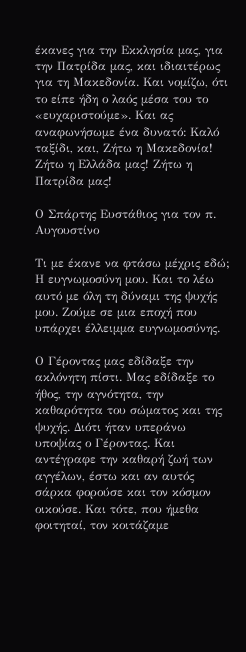έκανες για την Εκκλησία μας, για την Πατρίδα μας, και ιδιαιτέρως για τη Μακεδονία. Και νομίζω, ότι το είπε ήδη ο λαός μέσα του το «ευχαριστούμε». Και ας αναφωνήσωμε ένα δυνατό: Καλό ταξίδι, και, Ζήτω η Μακεδονία! Ζήτω η Ελλάδα μας! Ζήτω η Πατρίδα μας!

Ο Σπάρτης Ευστάθιος για τον π. Αυγουστίνο

Τι με έκανε να φτάσω μέχρις εδώ; Η ευγνωμοσύνη μου. Και το λέω αυτό με όλη τη δύναμι της ψυχής μου. Ζούμε σε μια εποχή που υπάρχει έλλειμμα ευγνωμοσύνης.

Ο Γέροντας μας εδίδαξε την ακλόνητη πίστι. Μας εδίδαξε το ήθος, την αγνότητα, την καθαρότητα του σώματος και της ψυχής. Διότι ήταν υπεράνω υποψίας ο Γέροντας. Και αντέγραφε την καθαρή ζωή των αγγέλων, έστω και αν αυτός σάρκα φορούσε και τον κόσμον οικούσε. Και τότε, που ήμεθα φοιτηταί, τον κοιτάζαμε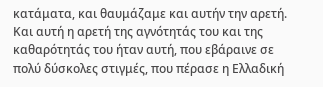κατάματα, και θαυμάζαμε και αυτήν την αρετή. Και αυτή η αρετή της αγνότητάς του και της καθαρότητάς του ήταν αυτή, που εβάραινε σε πολύ δύσκολες στιγμές, που πέρασε η Ελλαδική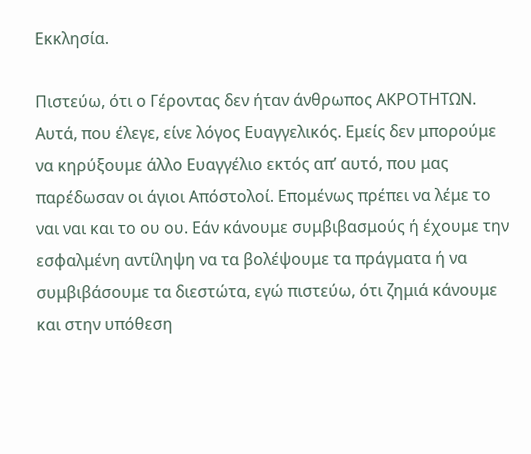Εκκλησία.

Πιστεύω, ότι ο Γέροντας δεν ήταν άνθρωπος ΑΚΡΟΤΗΤΩΝ. Αυτά, που έλεγε, είνε λόγος Ευαγγελικός. Εμείς δεν μπορούμε να κηρύξουμε άλλο Ευαγγέλιο εκτός απ’ αυτό, που μας παρέδωσαν οι άγιοι Απόστολοί. Επομένως πρέπει να λέμε το ναι ναι και το ου ου. Εάν κάνουμε συμβιβασμούς ή έχουμε την εσφαλμένη αντίληψη να τα βολέψουμε τα πράγματα ή να συμβιβάσουμε τα διεστώτα, εγώ πιστεύω, ότι ζημιά κάνουμε και στην υπόθεση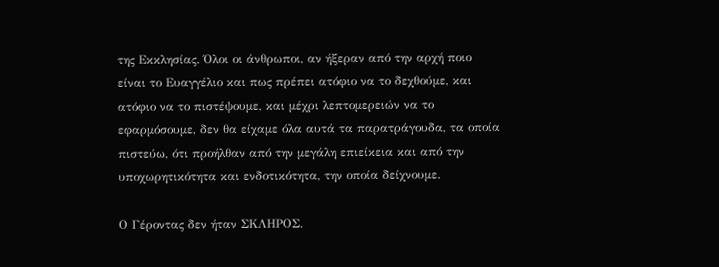της Εκκλησίας. Όλοι οι άνθρωποι, αν ήξεραν από την αρχή ποιο είναι το Ευαγγέλιο και πως πρέπει ατόφιο να το δεχθούμε, και ατόφιο να το πιστέψουμε, και μέχρι λεπτομερειών να το εφαρμόσουμε, δεν θα είχαμε όλα αυτά τα παρατράγουδα, τα οποία πιστεύω, ότι προήλθαν από την μεγάλη επιείκεια και από την υποχωρητικότητα και ενδοτικότητα, την οποία δείχνουμε.

Ο Γέροντας δεν ήταν ΣΚΛΗΡΟΣ.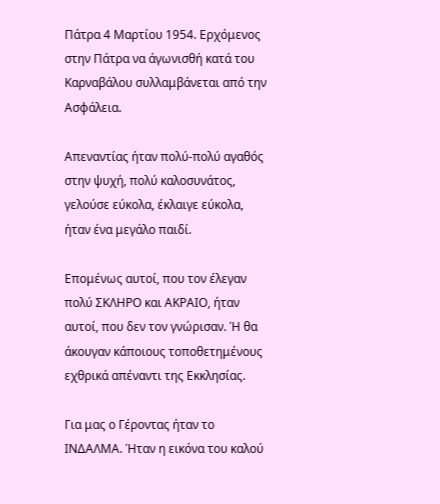Πάτρα 4 Μαρτίου 1954. Ερχόμενος στην Πάτρα να άγωνισθή κατά του Καρναβάλου συλλαμβάνεται από την Ασφάλεια.

Απεναντίας ήταν πολύ-πολύ αγαθός στην ψυχή, πολύ καλοσυνάτος, γελούσε εύκολα, έκλαιγε εύκολα, ήταν ένα μεγάλο παιδί.

Επομένως αυτοί, που τον έλεγαν πολύ ΣΚΛΗΡΟ και ΑΚΡΑΙΟ, ήταν αυτοί, που δεν τον γνώρισαν. Ή θα άκουγαν κάποιους τοποθετημένους εχθρικά απέναντι της Εκκλησίας.

Για μας ο Γέροντας ήταν το ΙΝΔΑΛΜΑ. Ήταν η εικόνα του καλού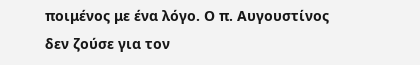ποιμένος με ένα λόγο. Ο π. Αυγουστίνος δεν ζούσε για τον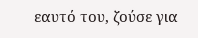εαυτό του, ζούσε για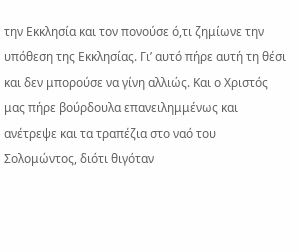την Εκκλησία και τον πονούσε ό,τι ζημίωνε την υπόθεση της Εκκλησίας. Γι’ αυτό πήρε αυτή τη θέσι και δεν μπορούσε να γίνη αλλιώς. Και ο Χριστός μας πήρε βούρδουλα επανειλημμένως και ανέτρεψε και τα τραπέζια στο ναό του Σολομώντος, διότι θιγόταν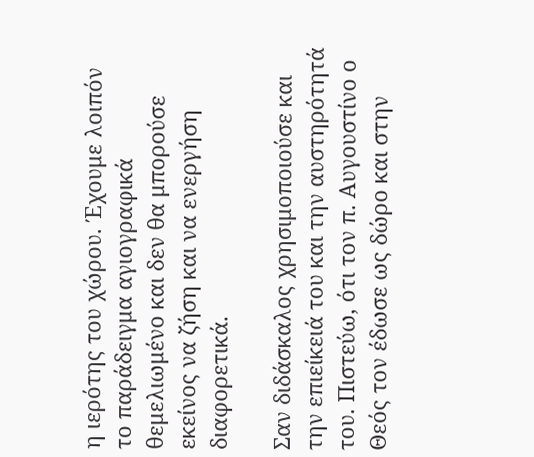η ιερότης του χώρου. Έχουμε λοιπόν το παράδειγμα αγιογραφικά θεμελιωμένο και δεν θα μπορούσε εκείνος να ζήση και να ενεργήση διαφορετικά.

Σαν διδάσκαλος χρησιμοποιούσε και την επιείκειά του και την αυστηρότητά του. Πιστεύω, ότι τον π. Αυγουστίνο ο Θεός τον έδωσε ως δώρο και στην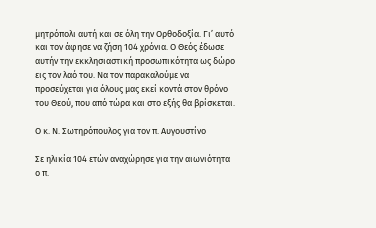μητρόπολι αυτή και σε όλη την Ορθοδοξία. Γι’ αυτό και τον άφησε να ζήση 104 χρόνια. Ο Θεός έδωσε αυτήν την εκκλησιαστική προσωπικότητα ως δώρο εις τον λαό του. Να τον παρακαλούμε να προσεύχεται για όλους μας εκεί κοντά στον θρόνο του Θεού, που από τώρα και στο εξής θα βρίσκεται.

Ο κ. Ν. Σωτηρόπουλος για τον π. Αυγουστίνο

Σε ηλικία 104 ετών αναχώρησε για την αιωνιότητα ο π.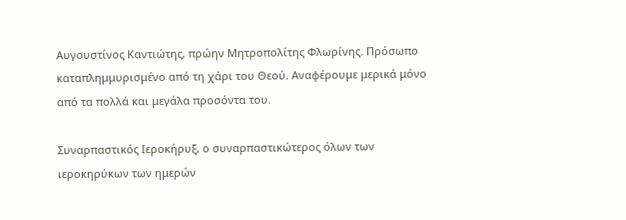Αυγουστίνος Καντιώτης, πρώην Μητροπολίτης Φλωρίνης. Πρόσωπο καταπλημμυρισμένο από τη χάρι του Θεού. Αναφέρουμε μερικά μόνο από τα πολλά και μεγάλα προσόντα του.

Συναρπαστικός Ιεροκήρυξ, ο συναρπαστικώτερος όλων των ιεροκηρύκων των ημερών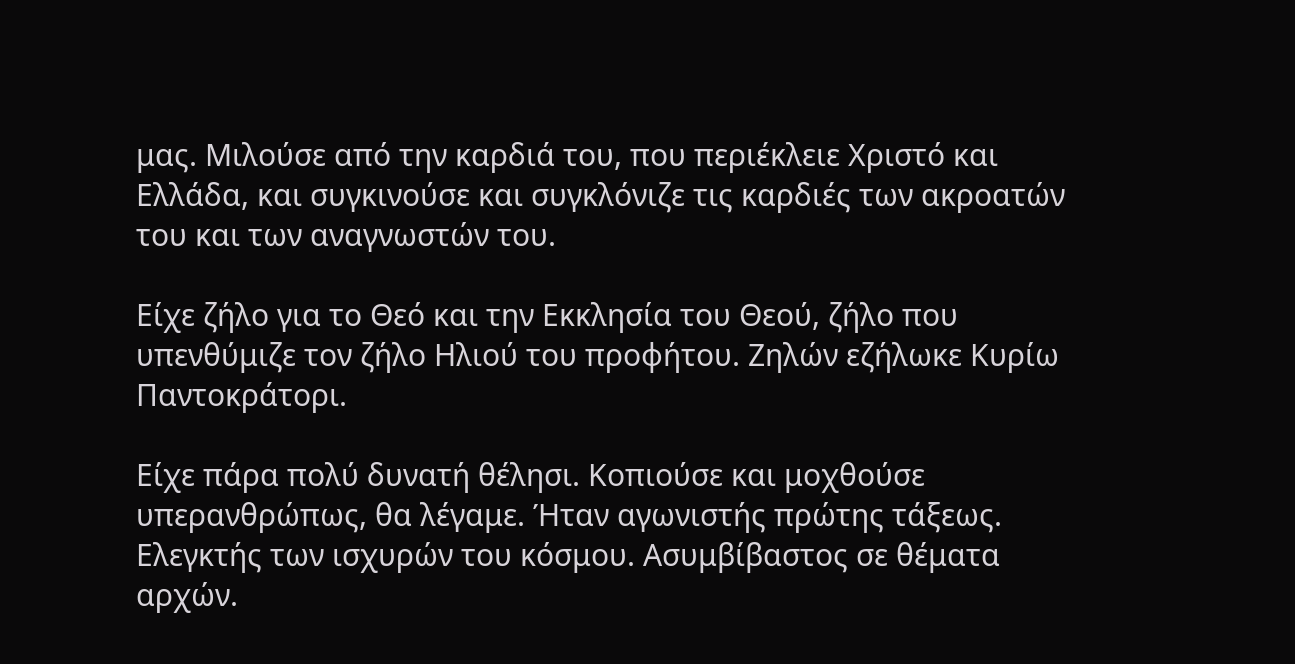μας. Μιλούσε από την καρδιά του, που περιέκλειε Χριστό και Ελλάδα, και συγκινούσε και συγκλόνιζε τις καρδιές των ακροατών του και των αναγνωστών του.

Είχε ζήλο για το Θεό και την Εκκλησία του Θεού, ζήλο που υπενθύμιζε τον ζήλο Ηλιού του προφήτου. Ζηλών εζήλωκε Κυρίω Παντοκράτορι.

Είχε πάρα πολύ δυνατή θέλησι. Κοπιούσε και μοχθούσε υπερανθρώπως, θα λέγαμε. Ήταν αγωνιστής πρώτης τάξεως. Ελεγκτής των ισχυρών του κόσμου. Ασυμβίβαστος σε θέματα αρχών.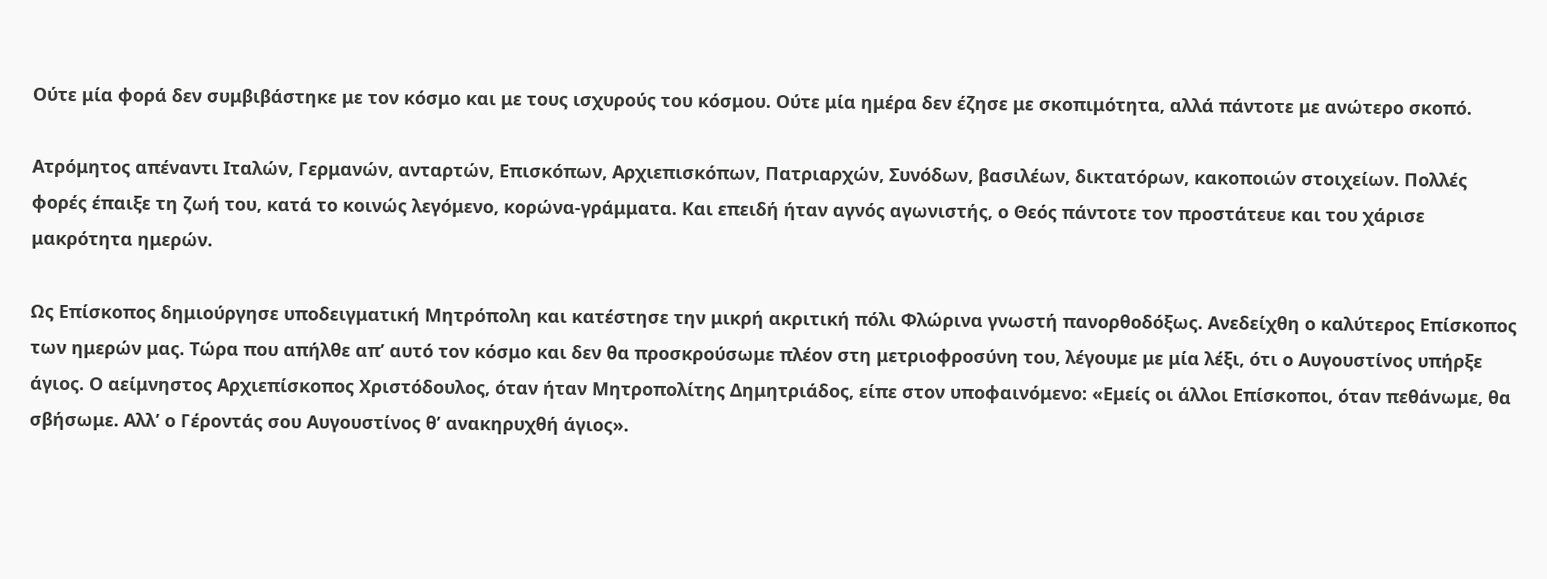Ούτε μία φορά δεν συμβιβάστηκε με τον κόσμο και με τους ισχυρούς του κόσμου. Ούτε μία ημέρα δεν έζησε με σκοπιμότητα, αλλά πάντοτε με ανώτερο σκοπό.

Ατρόμητος απέναντι Ιταλών, Γερμανών, ανταρτών, Επισκόπων, Αρχιεπισκόπων, Πατριαρχών, Συνόδων, βασιλέων, δικτατόρων, κακοποιών στοιχείων. Πολλές φορές έπαιξε τη ζωή του, κατά το κοινώς λεγόμενο, κορώνα-γράμματα. Και επειδή ήταν αγνός αγωνιστής, ο Θεός πάντοτε τον προστάτευε και του χάρισε μακρότητα ημερών.

Ως Επίσκοπος δημιούργησε υποδειγματική Μητρόπολη και κατέστησε την μικρή ακριτική πόλι Φλώρινα γνωστή πανορθοδόξως. Ανεδείχθη ο καλύτερος Επίσκοπος των ημερών μας. Τώρα που απήλθε απ’ αυτό τον κόσμο και δεν θα προσκρούσωμε πλέον στη μετριοφροσύνη του, λέγουμε με μία λέξι, ότι ο Αυγουστίνος υπήρξε άγιος. Ο αείμνηστος Αρχιεπίσκοπος Χριστόδουλος, όταν ήταν Μητροπολίτης Δημητριάδος, είπε στον υποφαινόμενο: «Εμείς οι άλλοι Επίσκοποι, όταν πεθάνωμε, θα σβήσωμε. Αλλ’ ο Γέροντάς σου Αυγουστίνος θ’ ανακηρυχθή άγιος».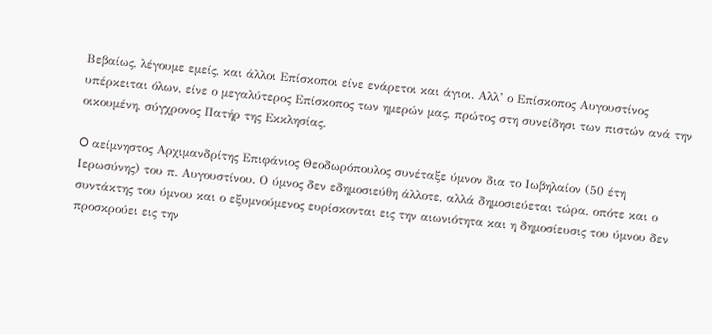Βεβαίως, λέγουμε εμείς, και άλλοι Επίσκοποι είνε ενάρετοι και άγιοι. Αλλ’ ο Επίσκοπος Αυγουστίνος υπέρκειται όλων, είνε ο μεγαλύτερος Επίσκοπος των ημερών μας, πρώτος στη συνείδησι των πιστών ανά την οικουμένη, σύγχρονος Πατήρ της Εκκλησίας.

O αείμνηστος Αρχιμανδρίτης Επιφάνιος Θεοδωρόπουλος συνέταξε ύμνον δια το Ιωβηλαίον (50 έτη Ιερωσύνης) του π. Αυγουστίνου. Ο ύμνος δεν εδημοσιεύθη άλλοτε, αλλά δημοσιεύεται τώρα, οπότε και ο συντάκτης του ύμνου και ο εξυμνούμενος ευρίσκονται εις την αιωνιότητα και η δημοσίευσις του ύμνου δεν προσκρούει εις την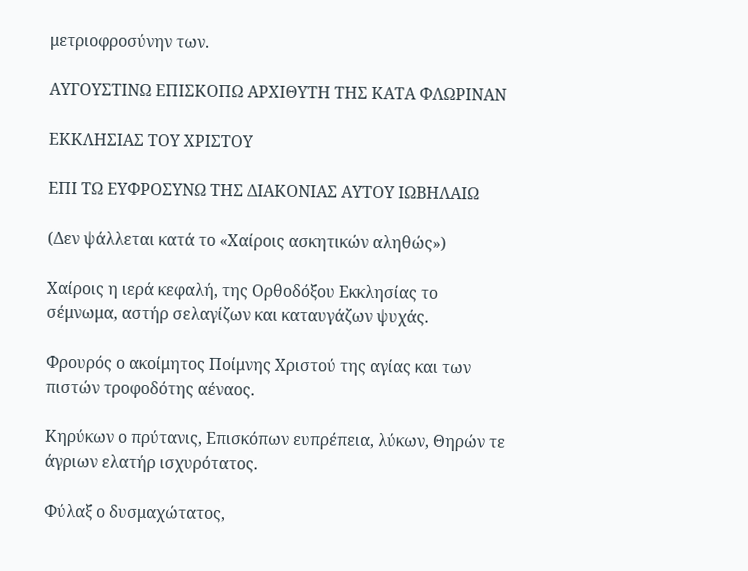μετριοφροσύνην των.

ΑΥΓΟΥΣΤΙΝΩ ΕΠΙΣΚΟΠΩ ΑΡΧΙΘΥΤΗ ΤΗΣ ΚΑΤΑ ΦΛΩΡΙΝΑΝ

ΕΚΚΛΗΣΙΑΣ ΤΟΥ ΧΡΙΣΤΟΥ

ΕΠΙ ΤΩ ΕΥΦΡΟΣΥΝΩ ΤΗΣ ΔΙΑΚΟΝΙΑΣ ΑΥΤΟΥ ΙΩΒΗΛΑΙΩ

(Δεν ψάλλεται κατά το «Χαίροις ασκητικών αληθώς»)

Χαίροις η ιερά κεφαλή, της Ορθοδόξου Εκκλησίας το σέμνωμα, αστήρ σελαγίζων και καταυγάζων ψυχάς.

Φρουρός ο ακοίμητος Ποίμνης Χριστού της αγίας και των πιστών τροφοδότης αέναος.

Κηρύκων ο πρύτανις, Επισκόπων ευπρέπεια, λύκων, Θηρών τε άγριων ελατήρ ισχυρότατος.

Φύλαξ ο δυσμαχώτατος,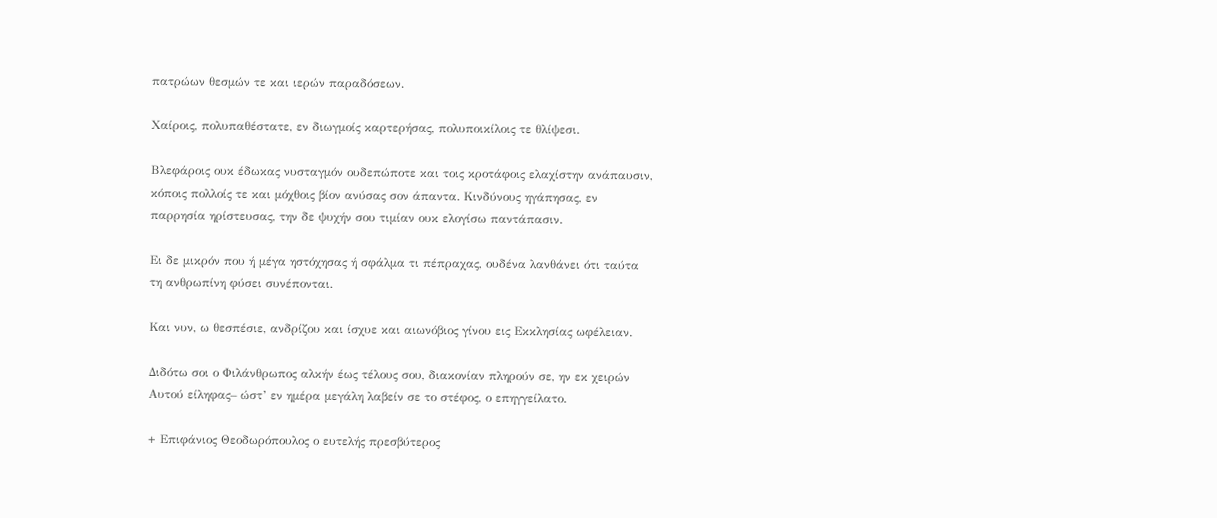πατρώων θεσμών τε και ιερών παραδόσεων.

Χαίροις, πολυπαθέστατε, εν διωγμοίς καρτερήσας, πολυποικίλοις τε θλίψεσι.

Βλεφάροις ουκ έδωκας νυσταγμόν ουδεπώποτε και τοις κροτάφοις ελαχίστην ανάπαυσιν, κόποις πολλοίς τε και μόχθοις βίον ανύσας σον άπαντα. Κινδύνους ηγάπησας, εν παρρησία ηρίστευσας, την δε ψυχήν σου τιμίαν ουκ ελογίσω παντάπασιν.

Ει δε μικρόν που ή μέγα ηστόχησας ή σφάλμα τι πέπραχας, ουδένα λανθάνει ότι ταύτα τη ανθρωπίνη φύσει συνέπονται.

Και νυν, ω θεσπέσιε, ανδρίζου και ίσχυε και αιωνόβιος γίνου εις Εκκλησίας ωφέλειαν.

Διδότω σοι ο Φιλάνθρωπος αλκήν έως τέλους σου, διακονίαν πληρούν σε, ην εκ χειρών Αυτού είληφας– ώστ’ εν ημέρα μεγάλη λαβείν σε το στέφος, ο επηγγείλατο.

+ Επιφάνιος Θεοδωρόπουλος ο ευτελής πρεσβύτερος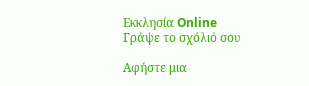Εκκλησία Online
Γράψε το σχόλιό σου

Αφήστε μια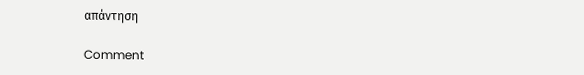απάντηση

Comment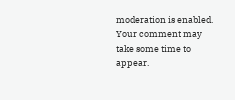moderation is enabled. Your comment may take some time to appear.